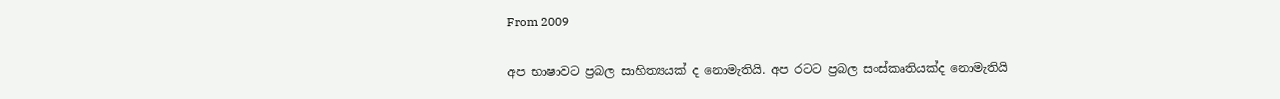From 2009

අප භාෂාවට ප්‍රබල සාහිත්‍යයක් ද නොමැතියි. අප රටට ප්‍රබල සංස්කෘතියක්ද නොමැතියි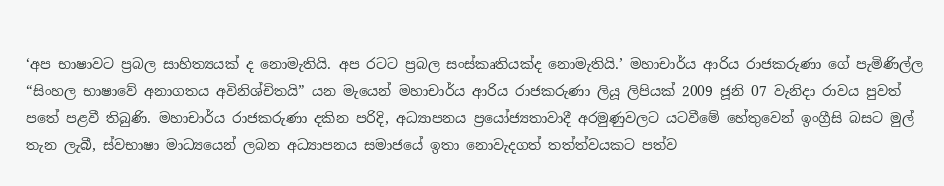‘අප භාෂාවට ප්‍රබල සාහිත්‍යයක් ද නොමැතියි. අප රටට ප්‍රබල සංස්කෘතියක්ද නොමැතියි.’ මහාචාර්ය ආරිය රාජකරුණා ගේ පැමිණිල්ල “සිංහල භාෂාවේ අනාගතය අවිනිශ්චිතයි” යන මැයෙන් මහාචාර්ය ආරිය රාජකරුණා ලියූ ලිපියක් 2009 ජූනි 07 වැනිදා රාවය පුවත් පතේ පළවී තිබුණි. මහාචාර්ය රාජකරුණා දකින පරිදි, අධ්‍යාපනය ප්‍රයෝජ්‍යතාවාදී අරමුණුවලට යටවීමේ හේතුවෙන් ඉංග්‍රීසි බසට මුල් තැන ලැබී, ස්වභාෂා මාධ්‍යයෙන් ලබන අධ්‍යාපනය සමාජයේ ඉතා නොවැදගත් තත්ත්වයකට පත්ව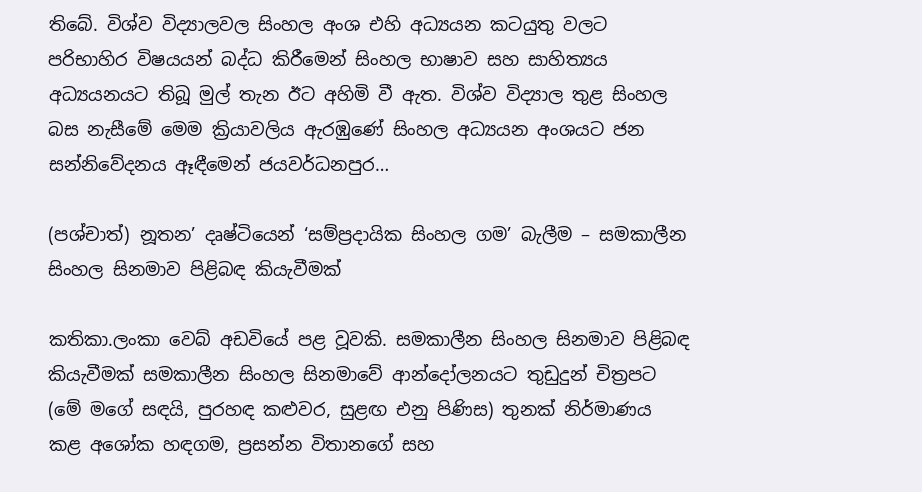තිබේ. විශ්ව විද්‍යාලවල සිංහල අංශ එහි අධ්‍යයන කටයුතු වලට පරිභාහිර විෂයයන් බද්ධ කිරීමෙන් සිංහල භාෂාව සහ සාහිත්‍යය අධ්‍යයනයට තිබූ මුල් තැන ඊට අහිමි වී ඇත. විශ්ව විද්‍යාල තුළ සිංහල බස නැසීමේ මෙම ක්‍රියාවලිය ඇරඹුණේ සිංහල අධ්‍යයන අංශයට ජන සන්නිවේදනය ඈඳීමෙන් ජයවර්ධනපුර…

(පශ්චාත්) නූතන’ දෘෂ්ටියෙන් ‘සම්ප්‍රදායික සිංහල ගම’ බැලීම – සමකාලීන සිංහල සිනමාව පිළිබඳ කියැවීමක්

කතිකා.ලංකා වෙබ් අඩවියේ පළ වූවකි. සමකාලීන සිංහල සිනමාව පිළිබඳ කියැවීමක් සමකාලීන සිංහල සිනමාවේ ආන්දෝලනයට තුඩුදුන් චිත්‍රපට (මේ මගේ සඳයි, පුරහඳ කළුවර, සුළඟ එනු පිණිස) තුනක් නිර්මාණය කළ අශෝක හඳගම, ප්‍රසන්න විතානගේ සහ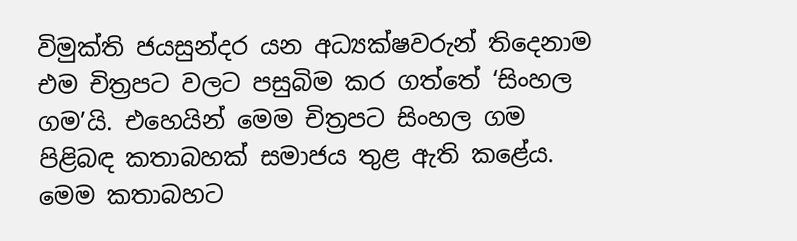විමුක්ති ජයසුන්දර යන අධ්‍යක්ෂවරුන් තිදෙනාම එම චිත්‍රපට වලට පසුබිම කර ගත්තේ ‘සිංහල ගම’යි. එහෙයින් මෙම චිත්‍රපට සිංහල ගම පිළිබඳ කතාබහක් සමාජය තුළ ඇති කළේය. මෙම කතාබහට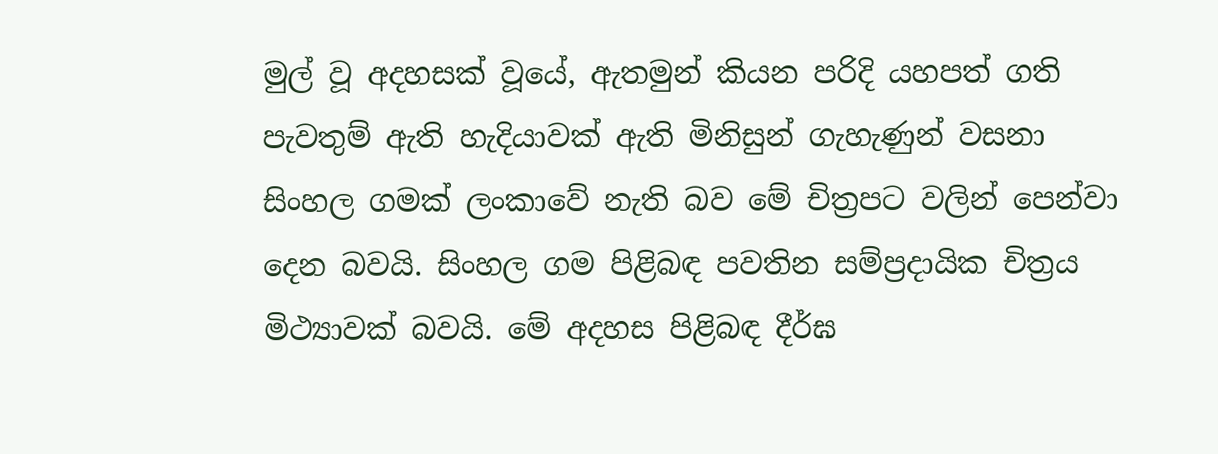මුල් වූ අදහසක් වූයේ, ඇතමුන් කියන පරිදි යහපත් ගති පැවතුම් ඇති හැදියාවක් ඇති මිනිසුන් ගැහැණුන් වසනා සිංහල ගමක් ලංකාවේ නැති බව මේ චිත්‍රපට වලින් පෙන්වා දෙන බවයි. සිංහල ගම පිළිබඳ පවතින සම්ප්‍රදායික චිත්‍රය මිථ්‍යාවක් බවයි. මේ අදහස පිළිබඳ දීර්ඝ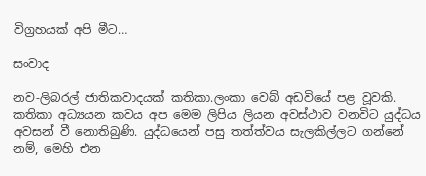විග්‍රහයක් අපි මීට…

සංවාද

නව-ලිබරල් ජාතිකවාදයක් කතිකා.ලංකා වෙබ් අඩවියේ පළ වූවකි. කතිකා අධ්‍යයන කවය අප මෙම ලිපිය ලියන අවස්ථාව වනවිට යුද්ධය අවසන් වී නොතිබුණි. යුද්ධයෙන් පසු තත්ත්වය සැලකිල්ලට ගන්නේ නම්, මෙහි එන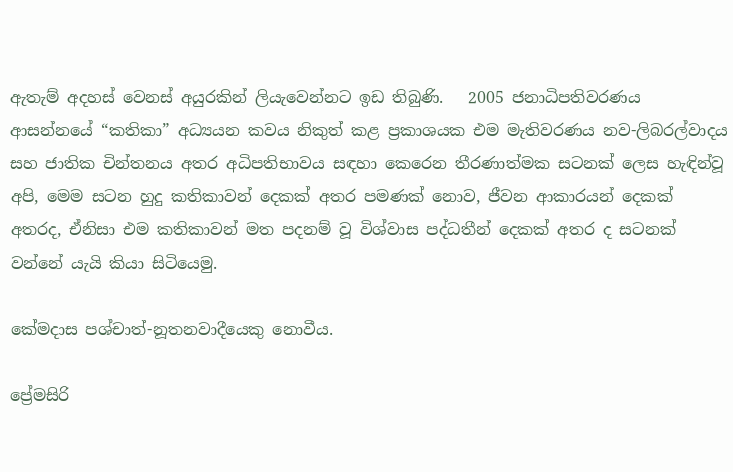ඇතැම් අදහස් වෙනස් අයුරකින් ලියැවෙන්නට ඉඩ තිබුණි.   2005 ජනාධිපතිවරණය ආසන්නයේ “කතිකා” අධ්‍යයන කවය නිකුත් කළ ප්‍රකාශයක එම මැතිවරණය නව-ලිබරල්වාදය සහ ජාතික චින්තනය අතර අධිපතිභාවය සඳහා කෙරෙන තීරණාත්මක සටනක් ලෙස හැඳින්වූ අපි, මෙම සටන හුදු කතිකාවන් දෙකක් අතර පමණක් නොව, ජීවන ආකාරයන් දෙකක් අතරද, ඒනිසා එම කතිකාවන් මත පදනම් වූ විශ්වාස පද්ධතීන් දෙකක් අතර ද සටනක් වන්නේ යැයි කියා සිටියෙමු.

කේමදාස පශ්චාත්-නූතනවාදීයෙකු නොවීය.

ප්‍රේමසිරි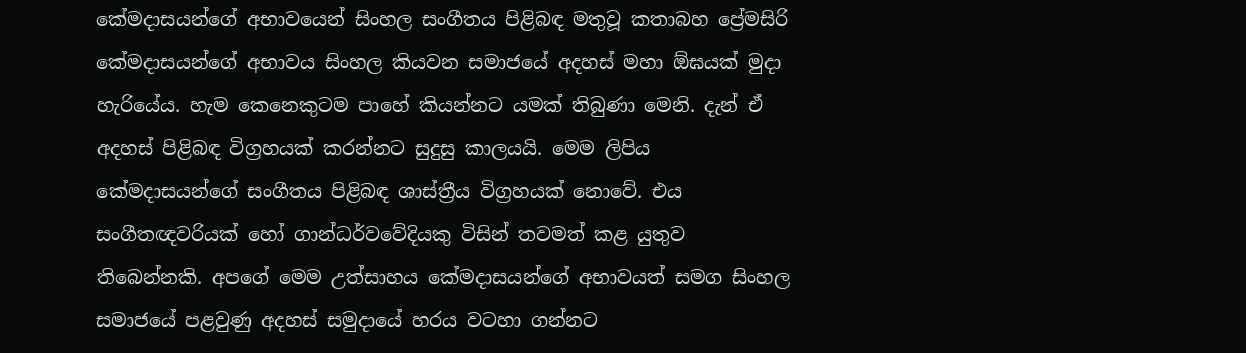කේමදාසයන්ගේ අභාවයෙන් සිංහල සංගීතය පිළිබඳ මතුවූ කතාබහ ප්‍රේමසිරි කේමදාසයන්ගේ අභාවය සිංහල කියවන සමාජයේ අදහස් මහා ඕඝයක් මුදා හැරියේය. හැම කෙනෙකුටම පාහේ කියන්නට යමක් තිබුණා මෙනි. දැන් ඒ අදහස් පිළිබඳ විග්‍රහයක් කරන්නට සුදුසු කාලයයි. මෙම ලිපිය කේමදාසයන්ගේ සංගීතය පිළිබඳ ශාස්ත්‍රීය විග්‍රහයක් නොවේ. එය සංගීතඥවරියක් හෝ ගාන්ධර්වවේදි‍‍යකු විසින් තවමත් කළ යුතුව තිබෙන්නකි. අපගේ මෙම උත්සාහය කේමදාසයන්ගේ අභාවයත් සමග සිංහල සමාජයේ පළවුණු අදහස් සමුදායේ හරය වටහා ගන්නට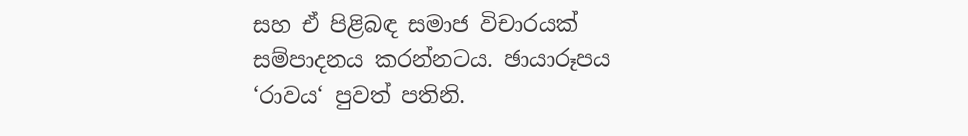සහ ඒ පිළිබඳ සමාජ විචාරයක් සම්පාදනය කරන්නටය. ඡායාරූපය ‘රාවය‘ පුවත් පතිනි.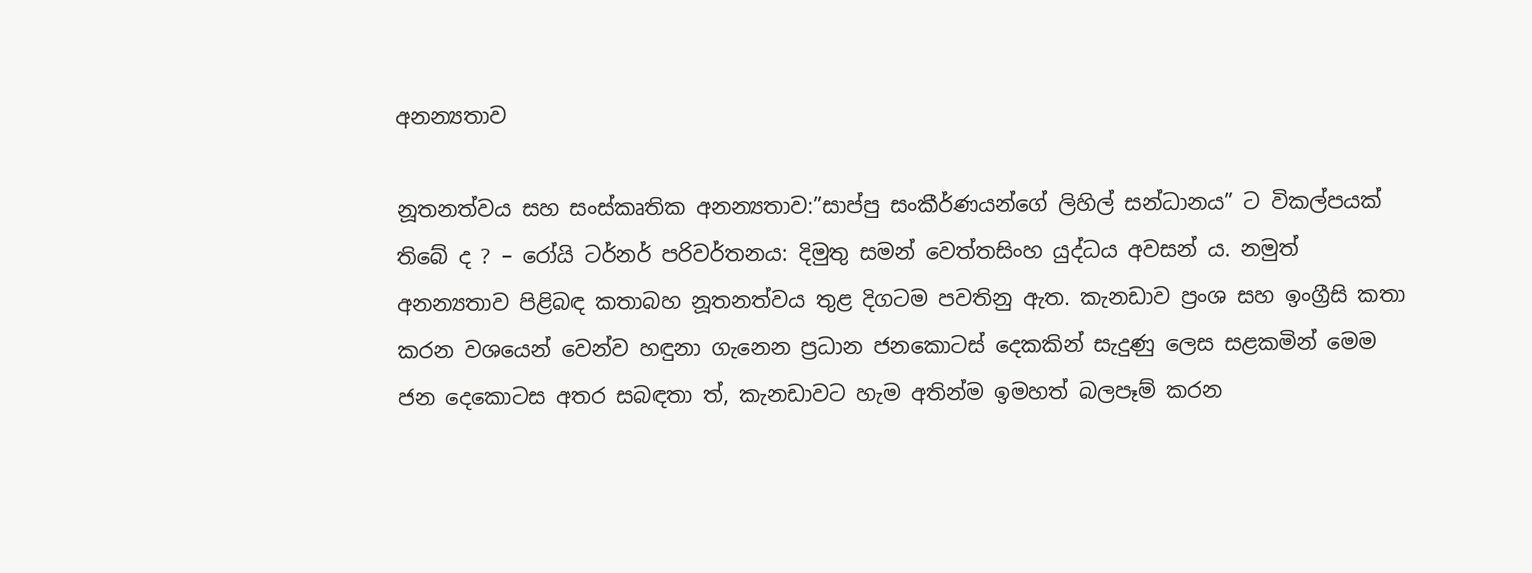අනන්‍යතාව

නූතනත්වය සහ සංස්කෘතික අනන්‍යතාව:”සාප්පු සංකීර්ණයන්ගේ ලිහිල් සන්ධානය” ට විකල්පයක් තිබේ ද ? – රෝයි ටර්නර් පරිවර්තනය: දිමුතු සමන් වෙත්තසිංහ යුද්ධය අවසන් ය. නමුත් අනන්‍යතාව පිළිබඳ කතාබහ නූතනත්වය තුළ දිගටම පවතිනු ඇත. කැනඩාව ප්‍රංශ සහ ඉංග්‍රීසි කතා කරන වශයෙන් වෙන්ව හඳුනා ගැනෙන ප්‍රධාන ජනකොටස් දෙකකින් සැදුණු ලෙස සළකමින් මෙම ජන දෙකොටස අතර සබඳතා ත්, කැනඩාවට හැම අතින්ම ඉමහත් බලපෑම් කරන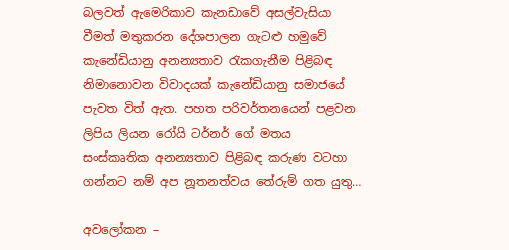බලවත් ඇමෙරිකාව කැනඩාවේ අසල්වැසියා වීමත් මතුකරන දේශපාලන ගැටළු හමුවේ කැනේඩියානු අනන්‍යතාව රැකගැනීම පිළිබඳ නිමානොවන විවාදයක් කැනේඩියානු සම‍ාජයේ පැවත විත් ඇත. පහත පරිවර්තනයෙන් පළවන ලිපිය ලියන රෝයි ‍ටර්නර් ගේ මතය සංස්කෘතික අනන්‍යතාව පිළිබඳ කරුණ වටහා ගන්න‍ට නම් අප නූතනත්වය තේරුම් ගත යුතු…

අවලෝකන –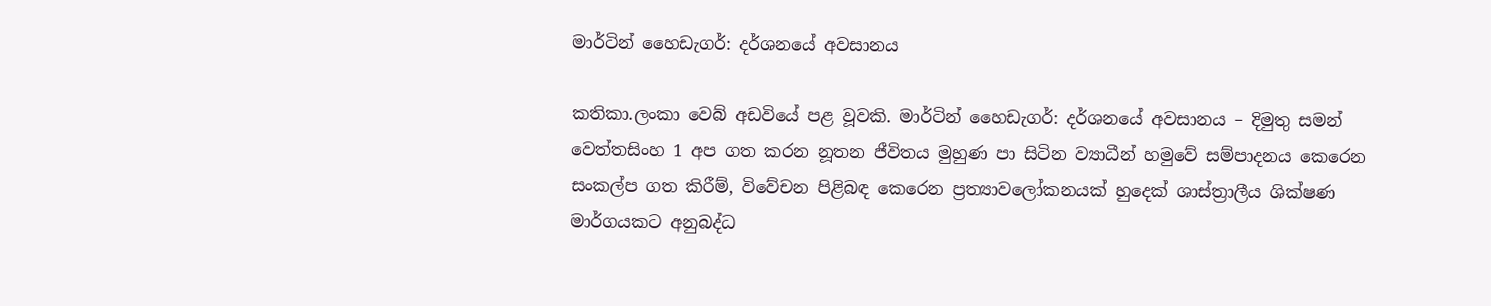මාර්ටින් ‍හෛඩැගර්: දර්ශන‍යේ අවසානය

කතිකා.ලංකා වෙබ් අඩවියේ පළ වූවකි. මාර්ටින් ‍හෛඩැගර්: දර්ශන‍යේ අවසානය – දිමුතු සමන් වෙත්තසිංහ 1 අප ගත කරන නූතන ජීවිතය මුහුණ පා සිටින ව්‍යාධීන් හමු‍‍‍වේ සම්පාදනය කෙරෙන සංකල්ප ගත කිරීම්, වි‍‍‍‍‍වේචන පිළිබඳ ‍කෙරෙන ප්‍රත්‍යාව‍‍ලෝකනයක් හු‍දෙක් ශාස්ත්‍රාලීය ශික්ෂණ මාර්ගයකට අනුබද්ධ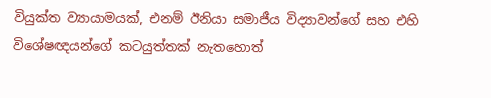වියුක්ත ව්‍යායාමයක්, එනම් ඊනියා සමාජීය විද්‍යාවන්ගේ සහ එහි වි‍‍‍ශේෂඥයන්ගේ කටයුත්තක් ‍නැතහොත්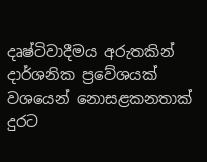දෘෂ්ටිවාදීමය අරුතකින් දාර්ශනික ප්‍රවේශයක් වශ‍‍‍යෙන් නොසළකනතාක් දුරට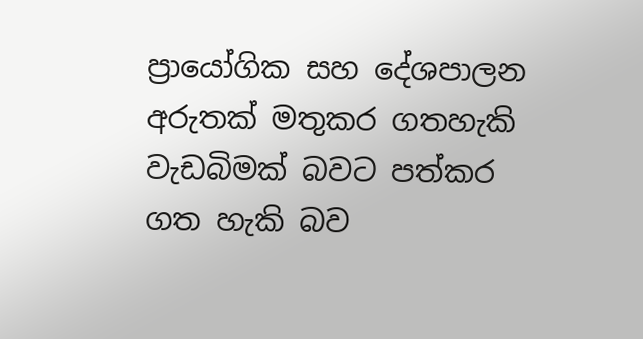ප්‍රායෝගික සහ දේශපාලන අරුතක් මතුකර ගතහැකි වැඩබිමක් බවට පත්කර ගත හැකි බව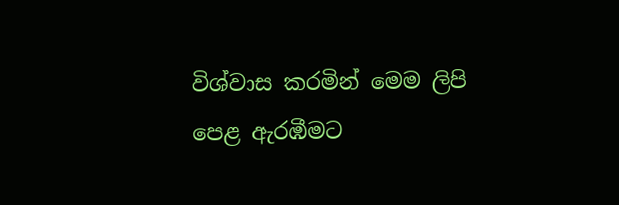විශ්වාස කරමින් මෙම ලිපි පෙළ ඇරඹීමට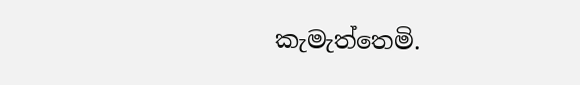කැමැත්තෙමි.